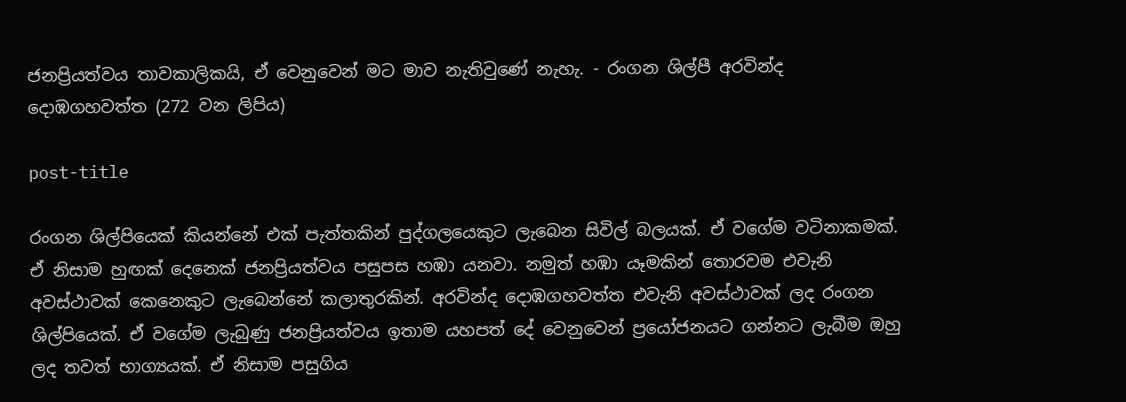ජනප්‍රියත්වය තාවකාලිකයි, ඒ වෙනුවෙන් මට මාව නැතිවුණේ නැහැ. - රංගන ශිල්පී අරවින්ද දොඹගහවත්ත (272 වන ලිපිය)

post-title

රංගන ශිල්පියෙක් කියන්නේ එක් පැත්තකින් පුද්ගලයෙකුට ලැබෙන සිවිල් බලයක්. ඒ වගේම වටිනාකමක්. ඒ නිසාම හුඟක් දෙනෙක් ජනප්‍රියත්වය පසුපස හඹා යනවා. නමුත් හඹා යෑමකින් තොරවම එවැනි අවස්ථාවක් කෙනෙකුට ලැබෙන්නේ කලාතුරකින්. අරවින්ද දොඹගහවත්ත එවැනි අවස්ථාවක් ලද රංගන ශිල්පියෙක්. ඒ වගේම ලැබුණු ජනප්‍රියත්වය ඉතාම යහපත් දේ වෙනුවෙන් ප්‍රයෝජනයට ගන්නට ලැබීම ඔහු ලද තවත් භාග්‍යයක්. ඒ නිසාම පසුගිය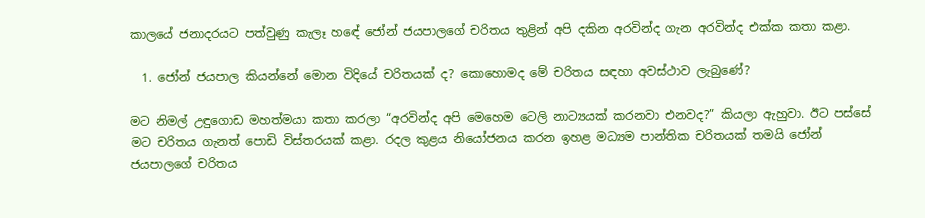කාලයේ ජනාදරයට පත්වුණු කැලෑ හඳේ ජෝන් ජයපාලගේ චරිතය තුළින් අපි දකින අරවින්ද ගැන අරවින්ද එක්ක කතා කළා.

  1. ජෝන් ජයපාල කියන්නේ මොන විදියේ චරිතයක් ද? කොහොමද මේ චරිතය සඳහා අවස්ථාව ලැබුණේ?

මට නිමල් උඳුගොඩ මහත්මයා කතා කරලා “අරවින්ද අපි මෙහෙම ටෙලි නාට්‍යයක් කරනවා එනවද?” කියලා ඇහුවා. ඊට පස්සේ මට චරිතය ගැනත් පොඩි විස්තරයක් කළා. රදල කුළය නියෝජනය කරන ඉහළ මධ්‍යම පාන්තික චරිතයක් තමයි ජෝන් ජයපාලගේ චරිතය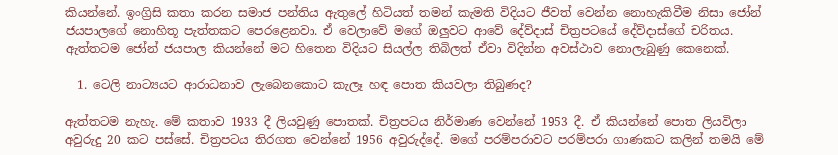කියන්නේ. ඉංග්‍රිසි කතා කරන සමාජ පන්තිය ඇතුලේ හිටියත් තමන් කැමති විදියට ජීවත් වෙන්න නොහැකිවීම නිසා ජෝන් ජයපාලගේ නොහිතූ පැත්තකට පෙරළෙනවා. ඒ වෙලාවේ මගේ ඔලුවට ආවේ දේව්දාස් චිත්‍රපටයේ දේව්දාස්ගේ චරිතය. ඇත්තටම ජෝන් ජයපාල කියන්නේ මට හිතෙන විදියට සියල්ල තිබිලත් ඒවා විදින්න අවස්ථාව නොලැබුණු කෙනෙක්.

  1. ටෙලි නාට්‍යයට ආරාධනාව ලැබෙනකොට කැලෑ හඳ පොත කියවලා තිබුණද?

ඇත්තටම නැහැ. මේ කතාව 1933 දී ලියවුණු පොතක්. චිත්‍රපටය නිර්මාණ වෙන්නේ 1953 දී. ඒ කියන්නේ පොත ලියවිලා අවුරුදු 20 කට පස්සේ. චිත්‍රපටය තිරගත වෙන්නේ 1956 අවුරුද්දේ. මගේ පරම්පරාවට පරම්පරා ගාණකට කලින් තමයි මේ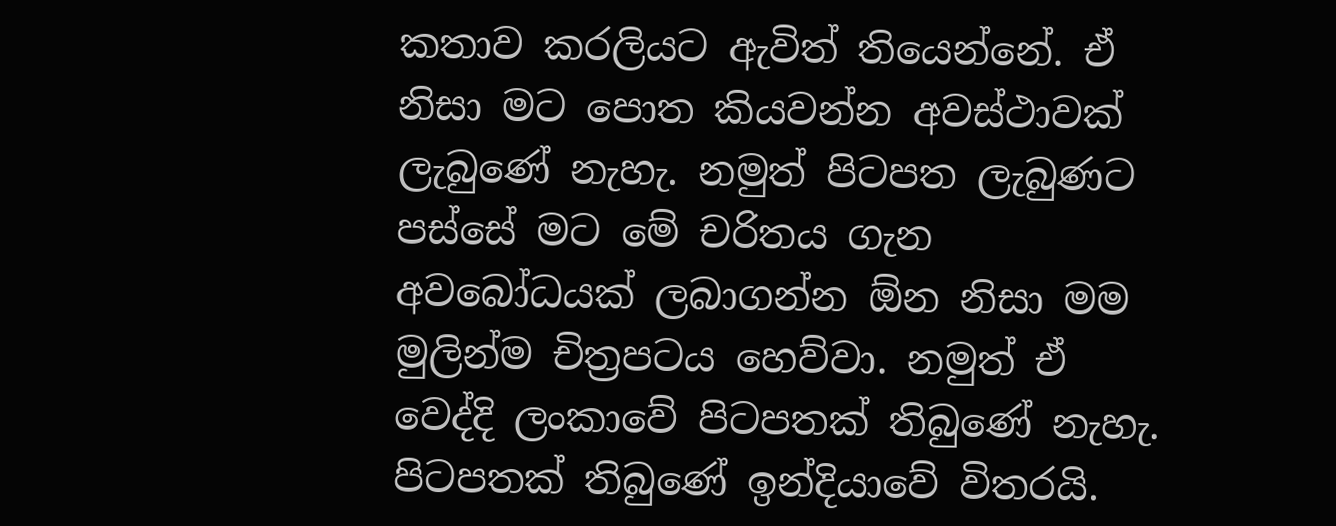කතාව කරලියට ඇවිත් තියෙන්නේ. ඒ නිසා මට පොත කියවන්න අවස්ථාවක් ලැබුණේ නැහැ. නමුත් පිටපත ලැබුණට පස්සේ මට මේ චරිතය ගැන අවබෝධයක් ලබාගන්න ඕන නිසා මම මුලින්ම චිත්‍රපටය හෙව්වා. නමුත් ඒ වෙද්දි ලංකාවේ පිටපතක් තිබුණේ නැහැ. පිටපතක් තිබුණේ ඉන්දියාවේ විතරයි.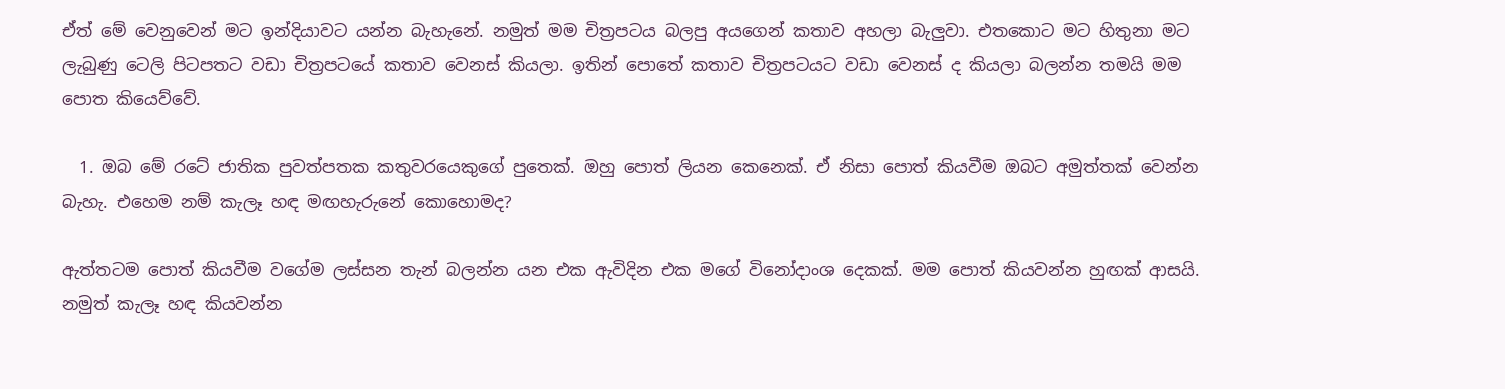ඒත් මේ වෙනුවෙන් මට ඉන්දියාවට යන්න බැහැනේ. නමුත් මම චිත්‍රපටය බලපු අයගෙන් කතාව අහලා බැලුවා. එතකොට මට හිතුනා මට ලැබුණු ටෙලි පිටපතට වඩා චිත්‍රපටයේ කතාව වෙනස් කියලා. ඉතින් පොතේ කතාව චිත්‍රපටයට වඩා වෙනස් ද කියලා බලන්න තමයි මම පොත කියෙව්වේ.

  1. ඔබ මේ රටේ ජාතික පුවත්පතක කතුවරයෙකුගේ පුතෙක්. ඔහු පොත් ලියන කෙනෙක්. ඒ නිසා පොත් කියවීම ඔබට අමුත්තක් වෙන්න බැහැ. එහෙම නම් කැලෑ හඳ මඟහැරුනේ කොහොමද?

ඇත්තටම පොත් කියවීම වගේම ලස්සන තැන් බලන්න යන එක ඇවිදින එක මගේ විනෝදාංශ දෙකක්. මම පොත් කියවන්න හුඟක් ආසයි. නමුත් කැලෑ හඳ කියවන්න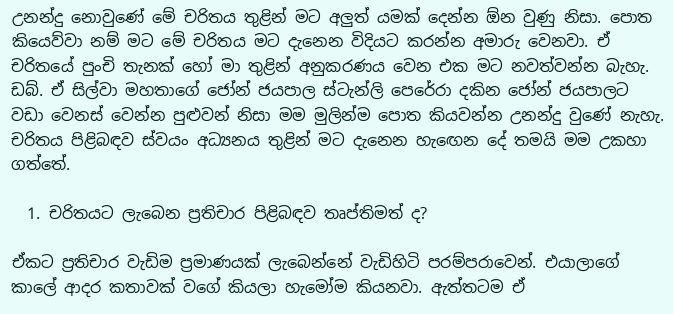උනන්දු නොවුණේ මේ චරිතය තුළින් මට අලුත් යමක් දෙන්න ඕන වුණු නිසා. පොත කියෙව්වා නම් මට මේ චරිතය මට දැනෙන විදියට කරන්න අමාරු වෙනවා. ඒ චරිතයේ පුංචි තැනක් හෝ මා තුළින් අනුකරණය වෙන එක මට නවත්වන්න බැහැ. ඩබ්. ඒ සිල්වා මහතාගේ ජෝන් ජයපාල ස්ටැන්ලි පෙරේරා දකින ජෝන් ජයපාලට වඩා වෙනස් වෙන්න පුළුවන් නිසා මම මුලින්ම පොත කියවන්න උනන්දු වුණේ නැහැ. චරිතය පිළිබඳව ස්වයං අධ්‍යනය තුළින් මට දැනෙන හැඟෙන දේ තමයි මම උකහා ගත්තේ.

  1. චරිතයට ලැබෙන ප්‍රතිචාර පිළිබඳව තෘප්තිමත් ද?

ඒකට ප්‍රතිචාර වැඩිම ප්‍රමාණයක් ලැබෙන්නේ වැඩිහිටි පරම්පරාවෙන්. එයාලාගේ කාලේ ආදර කතාවක් වගේ කියලා හැමෝම කියනවා. ඇත්තටම ඒ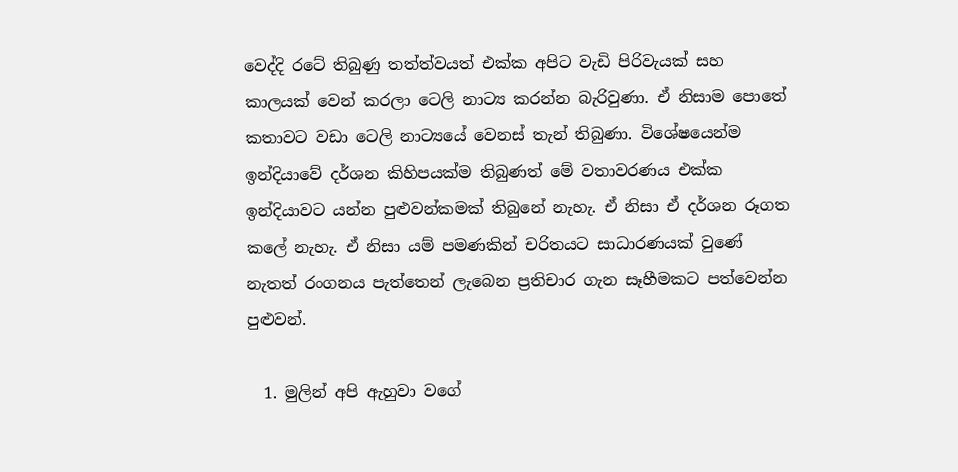වෙද්දි රටේ තිබුණු තත්ත්වයත් එක්ක අපිට වැඩි පිරිවැයක් සහ කාලයක් වෙන් කරලා ටෙලි නාට්‍ය කරන්න බැරිවුණා. ඒ නිසාම පොතේ කතාවට වඩා ටෙලි නාට්‍යයේ වෙනස් තැන් තිබුණා. විශේෂයෙන්ම ඉන්දියාවේ දර්ශන කිහිපයක්ම තිබුණත් මේ වතාවරණය එක්ක ඉන්දියාවට යන්න පුළුවන්කමක් තිබුනේ නැහැ. ඒ නිසා ඒ දර්ශන රූගත කලේ නැහැ. ඒ නිසා යම් පමණකින් චරිතයට සාධාරණයක් වුණේ නැතත් රංගනය පැත්තෙන් ලැබෙන ප්‍රතිචාර ගැන සෑහීමකට පත්වෙන්න පුළුවන්.

  1. මුලින් අපි ඇහුවා වගේ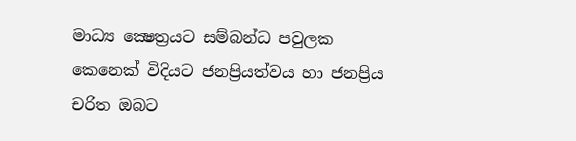මාධ්‍ය ක්‍ෂෙත්‍රයට සම්බන්ධ පවුලක කෙනෙක් විදියට ජනප්‍රියත්වය හා ජනප්‍රිය චරිත ඔබට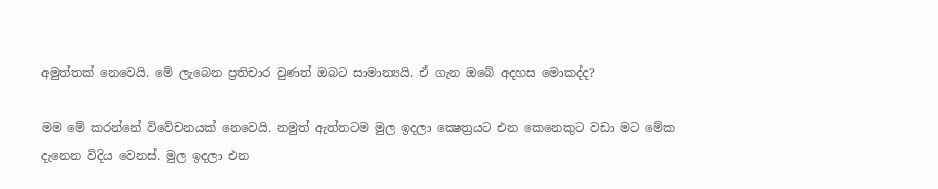අමුත්තක් නෙවෙයි. මේ ලැබෙන ප්‍රතිචාර වුණත් ඔබට සාමාන්‍යයි. ඒ ගැන ඔබේ අදහස මොකද්ද?

මම මේ කරන්නේ විවේචනයක් නෙවෙයි. නමුත් ඇත්තටම මුල ඉදලා ක්‍ෂෙත්‍රයට එන කෙනෙකුට වඩා මට මේක දැනෙන විදිය වෙනස්. මුල ඉදලා එන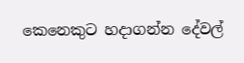කෙනෙකුට හදාගන්න දේවල්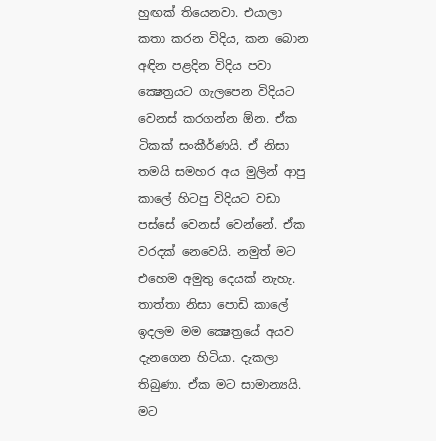හුඟක් තියෙනවා. එයාලා කතා කරන විදිය, කන බොන අඳින පළදින විදිය පවා ක්‍ෂෙත්‍රයට ගැලපෙන විදියට වෙනස් කරගන්න ඕන. ඒක ටිකක් සංකීර්ණයි. ඒ නිසා තමයි සමහර අය මුලින් ආපු කාලේ හිටපු විදියට වඩා පස්සේ වෙනස් වෙන්නේ. ඒක වරදක් නෙවෙයි. නමුත් මට එහෙම අමුතු දෙයක් නැහැ. තාත්තා නිසා පොඩි කාලේ ඉදලම මම ක්‍ෂෙත්‍රයේ අයව දැනගෙන හිටියා. දැකලා තිබුණා. ඒක මට සාමාන්‍යයි. මට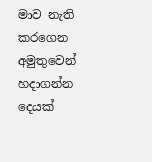මාව නැති කරගෙන අමුතුවෙන් හදාගන්න දෙයක්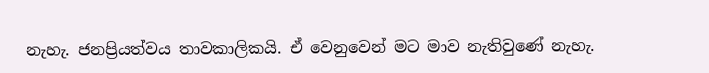නැහැ. ජනප්‍රියත්වය තාවකාලිකයි. ඒ වෙනුවෙන් මට මාව නැතිවුණේ නැහැ.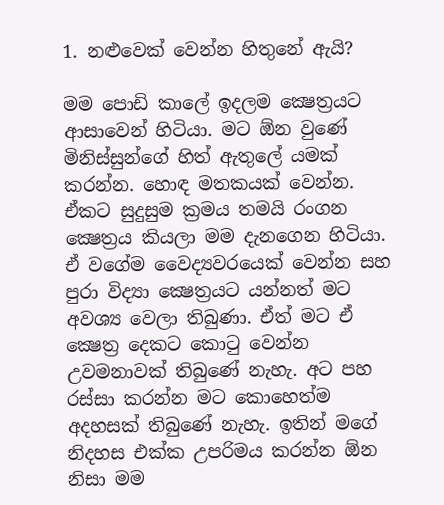1. නළුවෙක් වෙන්න හිතුනේ ඇයි?

මම පොඩි කාලේ ඉදලම ක්‍ෂෙත්‍රයට ආසාවෙන් හිටියා. මට ඕන වුණේ මිනිස්සුන්ගේ හිත් ඇතුලේ යමක් කරන්න. හොඳ මතකයක් වෙන්න. ඒකට සුදුසුම ක්‍රමය තමයි රංගන ක්‍ෂෙත්‍රය කියලා මම දැනගෙන හිටියා. ඒ වගේම වෛද්‍යවරයෙක් වෙන්න සහ පුරා විද්‍යා ක්‍ෂෙත්‍රයට යන්නත් මට අවශ්‍ය වෙලා තිබුණා. ඒත් මට ඒ ක්‍ෂෙත්‍ර දෙකට කොටු වෙන්න උවමනාවක් තිබුණේ නැහැ. අට පහ රස්සා කරන්න මට කොහෙත්ම අදහසක් තිබුණේ නැහැ. ඉතින් මගේ නිදහස එක්ක උපරිමය කරන්න ඕන නිසා මම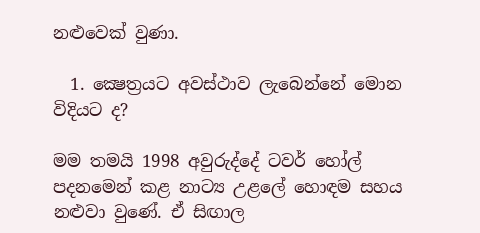නළුවෙක් වුණා.

  1. ක්‍ෂෙත්‍රයට අවස්ථාව ලැබෙන්නේ මොන විදියට ද?

මම තමයි 1998 අවුරුද්දේ ටවර් හෝල් පදනමෙන් කළ නාට්‍ය උළලේ හොඳම සහය නළුවා වුණේ. ඒ සිඟාල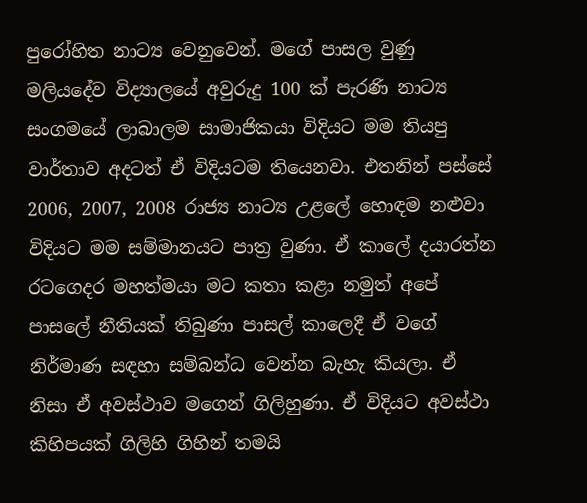පුරෝහිත නාට්‍ය වෙනුවෙන්. මගේ පාසල වුණු මලියදේව විද්‍යාලයේ අවුරුදු 100 ක් පැරණි නාට්‍ය සංගමයේ ලාබාලම සාමාජිකයා විදියට මම තියපු වාර්තාව අදටත් ඒ විදියටම තියෙනවා. එතනින් පස්සේ 2006, 2007, 2008 රාජ්‍ය නාට්‍ය උළලේ හොඳම නළුවා විදියට මම සම්මානයට පාත්‍ර වුණා. ඒ කාලේ දයාරත්න රටගෙදර මහත්මයා මට කතා කළා නමුත් අපේ පාසලේ නීතියක් තිබුණා පාසල් කාලෙදී ඒ වගේ නිර්මාණ සඳහා සම්බන්ධ වෙන්න බැහැ කියලා. ඒ නිසා ඒ අවස්ථාව මගෙන් ගිලිහුණා. ඒ විදියට අවස්ථා කිහිපයක් ගිලිහි ගිහින් තමයි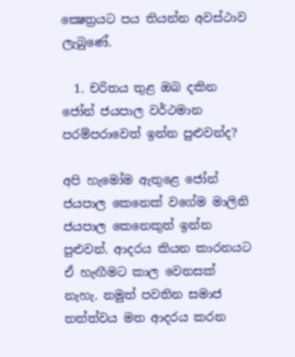ක්‍ෂෙත්‍රයට පය තියන්න අවස්ථාව ලැබුණේ.

  1. චරිතය තුළ ඔබ දකින ජෝන් ජයපාල වර්ථමාන පරම්පරාවෙත් ඉන්න පුළුවන්ද?

අපි හැමෝම ඇතුළෙ ජෝන් ජයපාල කෙනෙක් වගේම මාලිනි ජයපාල කෙනෙකුත් ඉන්න පුළුවන්. ආදරය කියන කාරනයට ඒ හැඟීමට කාල වෙනසක් නැහැ. නමුත් පවතින සමාජ තත්ත්වය මත ආදරය කරන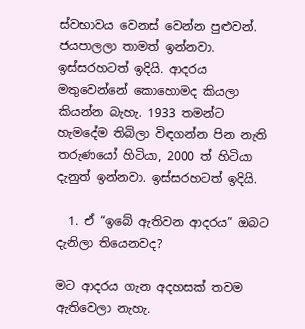ස්වභාවය වෙනස් වෙන්න පුළුවන්. ජයපාලලා තාමත් ඉන්නවා. ඉස්සරහටත් ඉදියි. ආදරය මතුවෙන්නේ කොහොමද කියලා කියන්න බැහැ. 1933 තමන්ට හැමදේම තිබිලා විඳගන්න පින නැති තරුණයෝ හිටියා, 2000 ත් හිටියා දැනුත් ඉන්නවා. ඉස්සරහටත් ඉදියි.

  1. ඒ “ඉබේ ඇතිවන ආදරය” ඔබට දැනිලා තියෙනවද?

මට ආදරය ගැන අදහසක් තවම ඇතිවෙලා නැහැ.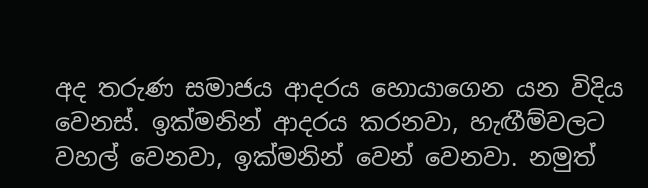අද තරුණ සමාජය ආදරය හොයාගෙන යන විදිය වෙනස්. ඉක්මනින් ආදරය කරනවා, හැඟීම්වලට වහල් වෙනවා, ඉක්මනින් වෙන් වෙනවා. නමුත්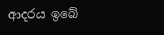ආදරය ඉබේ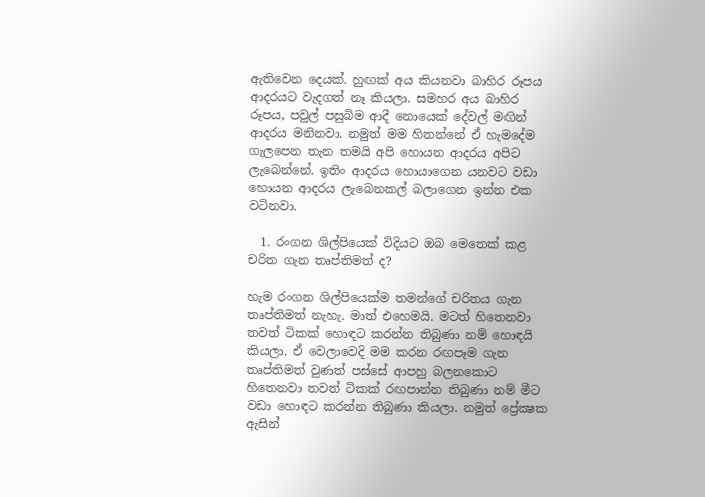ඇතිවෙන දෙයක්. හුඟක් අය කියනවා බාහිර රූපය ආදරයට වැදගත් නෑ කියලා. සමහර අය බාහිර රූපය, පවුල් පසුබිම ආදී නොයෙක් දේවල් මඟින් ආදරය මනිනවා. නමුත් මම හිතන්නේ ඒ හැමදේම ගැලපෙන තැන තමයි අපි හොයන ආදරය අපිට ලැබෙන්නේ. ඉතිං ආදරය හොයාගෙන යනවට වඩා හොයන ආදරය ලැබෙනකල් බලාගෙන ඉන්න එක වටිනවා.

  1. රංගන ශිල්පියෙක් විදියට ඔබ මෙතෙක් කළ චරිත ගැන තෘප්තිමත් ද?

හැම රංගන ශිල්පියෙක්ම තමන්ගේ චරිතය ගැන තෘප්තිමත් නැහැ. මාත් එහෙමයි. මටත් හිතෙනවා තවත් ටිකක් හොඳට කරන්න තිබුණා නම් හොඳයි කියලා. ඒ වෙලාවෙදි මම කරන රඟපෑම ගැන තෘප්තිමත් වුණත් පස්සේ ආපහු බලනකොට හිතෙනවා තවත් ටිකක් රඟපාන්න තිබුණා නම් මීට වඩා හොඳට කරන්න තිබුණා කියලා. නමුත් ප්‍රේක්‍ෂක ඇසින්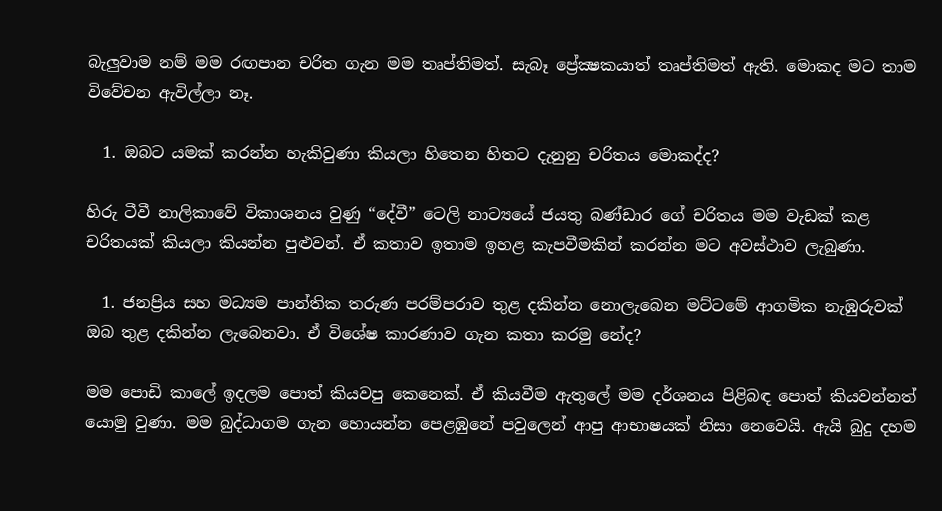බැලුවාම නම් මම රඟපාන චරිත ගැන මම තෘප්තිමත්. සැබෑ ප්‍රේක්‍ෂකයාත් තෘප්තිමත් ඇති. මොකද මට තාම විවේචන ඇවිල්ලා නෑ.

  1. ඔබට යමක් කරන්න හැකිවුණා කියලා හිතෙන හිතට දැනුනු චරිතය මොකද්ද?

හිරු ටීවී නාලිකාවේ විකාශනය වුණු “දේවී” ටෙලි නාට්‍යයේ ජයතු බණ්ඩාර ගේ චරිතය මම වැඩක් කළ චරිතයක් කියලා කියන්න පුළුවන්. ඒ කතාව ඉතාම ඉහළ කැපවීමකින් කරන්න මට අවස්ථාව ලැබුණා.

  1. ජනප්‍රිය සහ මධ්‍යම පාන්තික තරුණ පරම්පරාව තුළ දකින්න නොලැබෙන මට්ටමේ ආගමික නැඹුරුවක් ඔබ තුළ දකින්න ලැබෙනවා. ඒ විශේෂ කාරණාව ගැන කතා කරමු නේද?

මම පොඩි කාලේ ඉදලම පොත් කියවපු කෙනෙක්. ඒ කියවීම ඇතුලේ මම දර්ශනය පිළිබඳ පොත් කියවන්නත් යොමු වුණා. මම බුද්ධාගම ගැන හොයන්න පෙළඹුනේ පවුලෙන් ආපු ආභාෂයක් නිසා නෙවෙයි. ඇයි බුදු දහම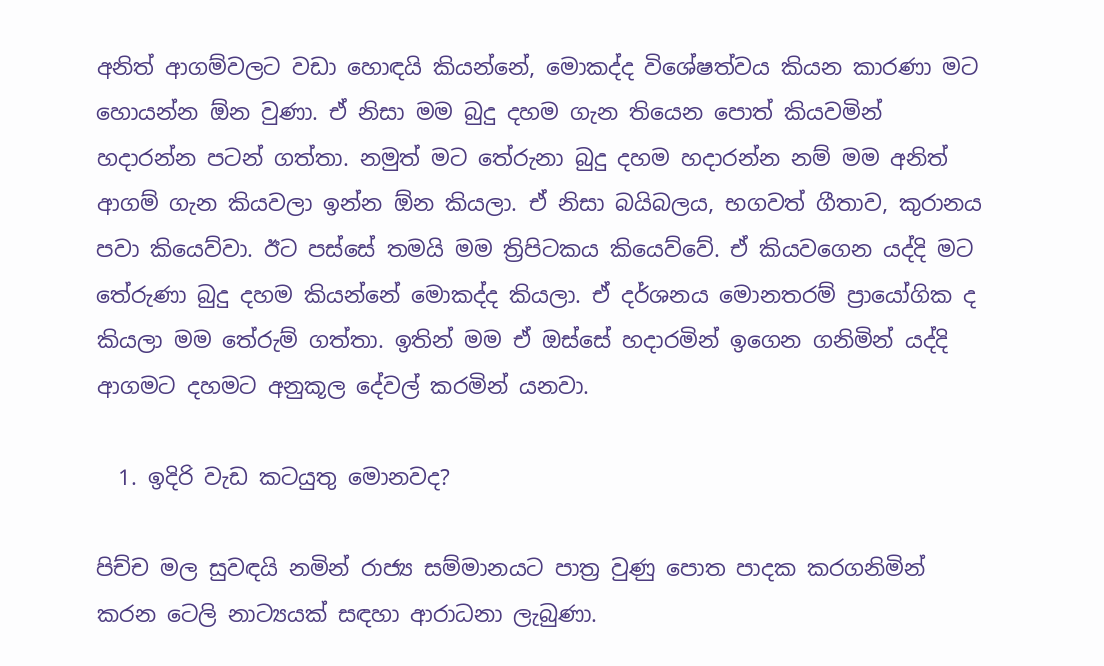අනිත් ආගම්වලට වඩා හොඳයි කියන්නේ, මොකද්ද විශේෂත්වය කියන කාරණා මට හොයන්න ඕන වුණා. ඒ නිසා මම බුදු දහම ගැන තියෙන පොත් කියවමින් හදාරන්න පටන් ගත්තා. නමුත් මට තේරුනා බුදු දහම හදාරන්න නම් මම අනිත් ආගම් ගැන කියවලා ඉන්න ඕන කියලා. ඒ නිසා බයිබලය, භගවත් ගීතාව, කුරානය පවා කියෙව්වා. ඊට පස්සේ තමයි මම ත්‍රිපිටකය කියෙව්වේ. ඒ කියවගෙන යද්දි මට තේරුණා බුදු දහම කියන්නේ මොකද්ද කියලා. ඒ දර්ශනය මොනතරම් ප්‍රායෝගික ද කියලා මම තේරුම් ගත්තා. ඉතින් මම ඒ ඔස්සේ හදාරමින් ඉගෙන ගනිමින් යද්දි ආගමට දහමට අනුකූල දේවල් කරමින් යනවා.

  1. ඉදිරි වැඩ කටයුතු මොනවද?

පිච්ච මල සුවඳයි නමින් රාජ්‍ය සම්මානයට පාත්‍ර වුණු පොත පාදක කරගනිමින් කරන ටෙලි නාට්‍යයක් සඳහා ආරාධනා ලැබුණා.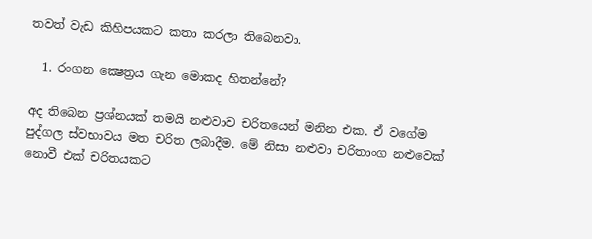තවත් වැඩ කිහිපයකට කතා කරලා තිබෙනවා.

  1. රංගන ක්‍ෂෙත්‍රය ගැන මොකද හිතන්නේ?

අද තිබෙන ප්‍රශ්නයක් තමයි නළුවාව චරිතයෙන් මනින එක. ඒ වගේම පුද්ගල ස්වභාවය මත චරිත ලබාදීම. මේ නිසා නළුවා චරිතාංග නළුවෙක් නොවී එක් චරිතයකට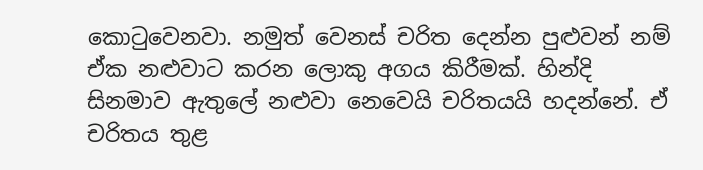කොටුවෙනවා. නමුත් වෙනස් චරිත දෙන්න පුළුවන් නම් ඒක නළුවාට කරන ලොකු අගය කිරීමක්. හින්දි සිනමාව ඇතුලේ නළුවා නෙවෙයි චරිතයයි හදන්නේ. ඒ චරිතය තුළ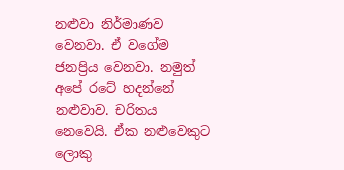නළුවා නිර්මාණව වෙනවා. ඒ වගේම ජනප්‍රිය වෙනවා. නමුත් අපේ රටේ හදන්නේ නළුවාව. චරිතය නෙවෙයි. ඒක නළුවෙකුට ලොකු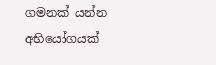ගමනක් යන්න අභියෝගයක්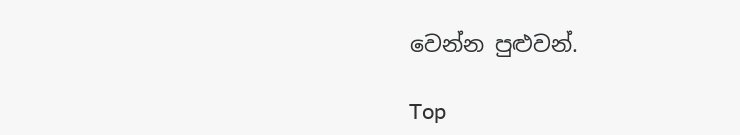වෙන්න පුළුවන්.

Top